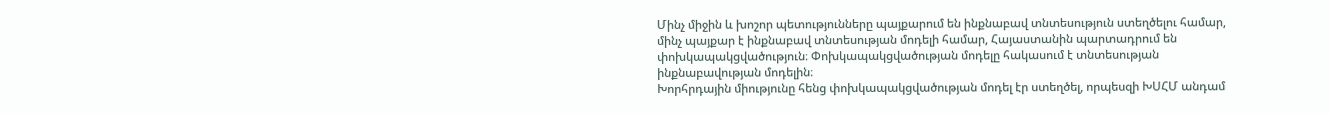Մինչ միջին և խոշոր պետությունները պայքարում են ինքնաբավ տնտեսություն ստեղծելու համար, մինչ պայքար է ինքնաբավ տնտեսության մոդելի համար, Հայաստանին պարտադրում են փոխկապակցվածություն։ Փոխկապակցվածության մոդելը հակասում է տնտեսության ինքնաբավության մոդելին։
Խորհրդային միությունը հենց փոխկապակցվածության մոդել էր ստեղծել, որպեսզի ԽՍՀՄ անդամ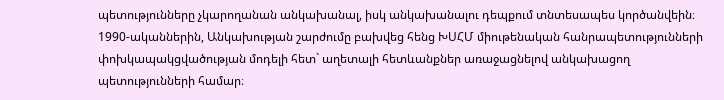պետությունները չկարողանան անկախանալ, իսկ անկախանալու դեպքում տնտեսապես կործանվեին։
1990-ականներին, Անկախության շարժումը բախվեց հենց ԽՍՀՄ միութենական հանրապետությունների փոխկապակցվածության մոդելի հետ` աղետալի հետևանքներ առաջացնելով անկախացող պետությունների համար։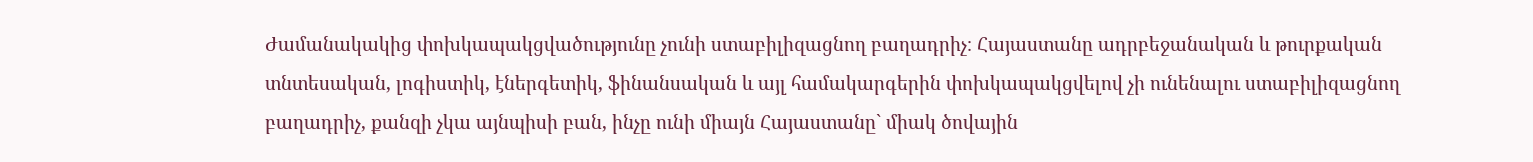Ժամանակակից փոխկապակցվածությունը չունի ստաբիլիզացնող բաղադրիչ։ Հայաստանը ադրբեջանական և թուրքական տնտեսական, լոգիստիկ, էներգետիկ, ֆինանսական և այլ համակարգերին փոխկապակցվելով չի ունենալու ստաբիլիզացնող բաղադրիչ, քանզի չկա այնպիսի բան, ինչը ունի միայն Հայաստանը` միակ ծովային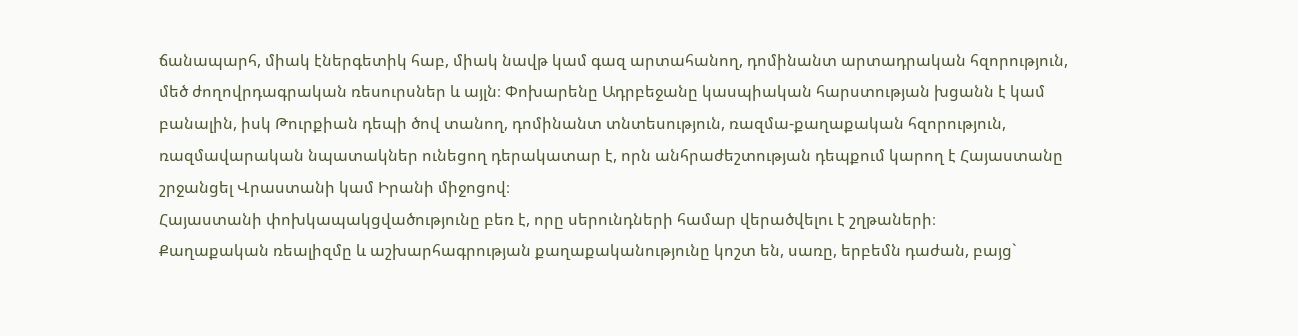ճանապարհ, միակ էներգետիկ հաբ, միակ նավթ կամ գազ արտահանող, դոմինանտ արտադրական հզորություն, մեծ ժողովրդագրական ռեսուրսներ և այլն։ Փոխարենը Ադրբեջանը կասպիական հարստության խցանն է կամ բանալին, իսկ Թուրքիան դեպի ծով տանող, դոմինանտ տնտեսություն, ռազմա-քաղաքական հզորություն, ռազմավարական նպատակներ ունեցող դերակատար է, որն անհրաժեշտության դեպքում կարող է Հայաստանը շրջանցել Վրաստանի կամ Իրանի միջոցով։
Հայաստանի փոխկապակցվածությունը բեռ է, որը սերունդների համար վերածվելու է շղթաների։
Քաղաքական ռեալիզմը և աշխարհագրության քաղաքականությունը կոշտ են, սառը, երբեմն դաժան, բայց`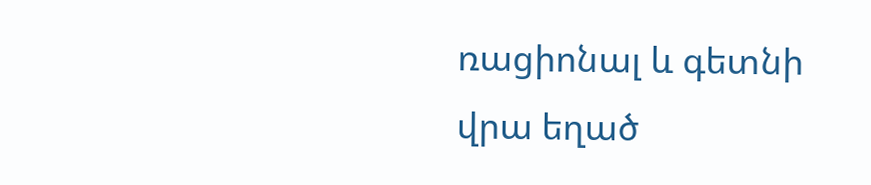ռացիոնալ և գետնի վրա եղած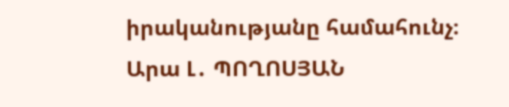իրականությանը համահունչ։
Արա Լ․ ՊՈՂՈՍՅԱՆ